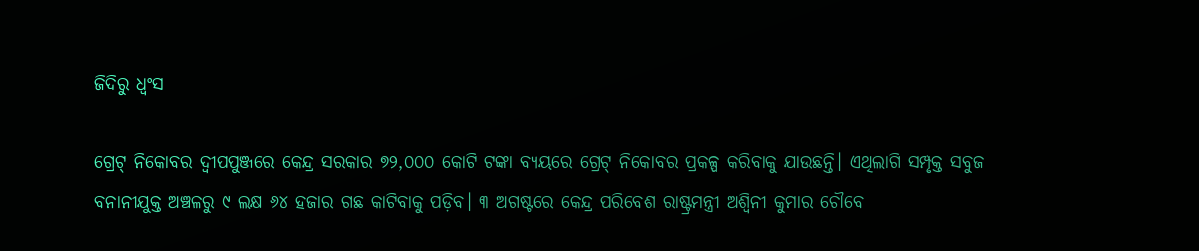ଜିଦିରୁ ଧ୍ୱଂସ

ଗ୍ରେଟ୍‌ ନିକୋବର ଦ୍ୱୀପପୁଞ୍ଜରେ କେନ୍ଦ୍ର ସରକାର ୭୨,୦୦୦ କୋଟି ଟଙ୍କା ବ୍ୟୟରେ ଗ୍ରେଟ୍‌ ନିକୋବର ପ୍ରକଳ୍ପ କରିବାକୁ ଯାଉଛନ୍ତି। ଏଥିଲାଗି ସମ୍ପୃକ୍ତ ସବୁଜ ବନାନୀଯୁକ୍ତ ଅଞ୍ଚଳରୁ ୯ ଲକ୍ଷ ୬୪ ହଜାର ଗଛ କାଟିବାକୁ ପଡ଼ିବ। ୩ ଅଗଷ୍ଟରେ କେନ୍ଦ୍ର ପରିବେଶ ରାଷ୍ଟ୍ରମନ୍ତ୍ରୀ ଅଶ୍ୱିନୀ କୁମାର ଚୌବେ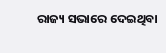ରାଜ୍ୟ ସଭାରେ ଦେଇଥିବା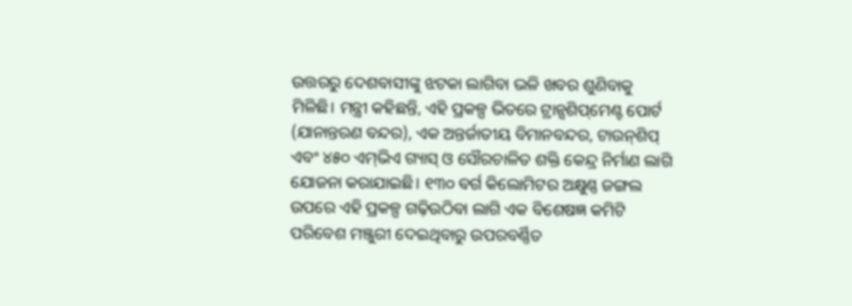ଉତ୍ତରରୁ ଦେଶବାସୀଙ୍କୁ ଝଟକା ଲାଗିବା ଭଳି ଖବର ଶୁଣିବାକୁ ମିଳିଛି। ମନ୍ତ୍ରୀ କହିଛନ୍ତି, ଏହି ପ୍ରକଳ୍ପ ଭିତରେ ଟ୍ରାନ୍ସଶିପ୍‌ମେଣ୍ଟ ପୋର୍ଟ (ଯାନାନ୍ତରଣ ବନ୍ଦର), ଏକ ଅନ୍ତର୍ଜାତୀୟ ବିମାନବନ୍ଦର, ଟାଉନ୍‌ଶିପ୍‌ ଏବଂ ୪୫୦ ଏମ୍‌ଭିଏ ଗ୍ୟାସ୍‌ ଓ ସୌରଚାଳିତ ଶକ୍ତି କେନ୍ଦ୍ର ନିର୍ମାଣ ଲାଗି ଯୋଜନା କରାଯାଇଛି। ୧୩୦ ବର୍ଗ କିଲୋମିଟର ଅକ୍ଷୁଣ୍ଣ ଜଙ୍ଗଲ ଉପରେ ଏହି ପ୍ରକଳ୍ପ ଗଢ଼ିଉଠିବା ଲାଗି ଏକ ବିଶେଷଜ୍ଞ କମିଟି ପରିବେଶ ମଞ୍ଜୁରୀ ଦେଇଥିବାରୁ ଉପରବର୍ଣ୍ଣିତ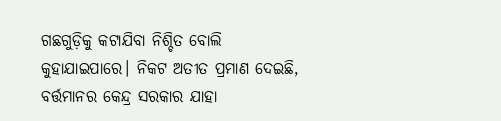ଗଛଗୁଡ଼ିକୁ କଟାଯିବା ନିଶ୍ଚିତ ବୋଲି କୁହାଯାଇପାରେ। ନିକଟ ଅତୀତ ପ୍ରମାଣ ଦେଇଛି, ବର୍ତ୍ତମାନର କେନ୍ଦ୍ର ସରକାର ଯାହା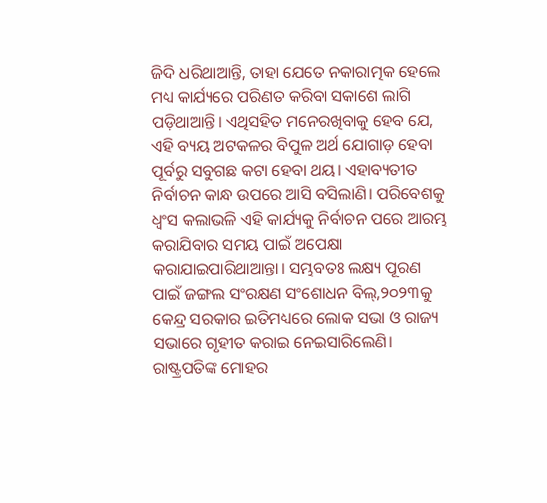ଜିଦି ଧରିଥାଆନ୍ତି, ତାହା ଯେତେ ନକାରାତ୍ମକ ହେଲେ ମଧ୍ୟ କାର୍ଯ୍ୟରେ ପରିଣତ କରିବା ସକାଶେ ଲାଗି ପଡ଼ିଥାଆନ୍ତି। ଏଥିସହିତ ମନେରଖିବାକୁ ହେବ ଯେ, ଏହି ବ୍ୟୟ ଅଟକଳର ବିପୁଳ ଅର୍ଥ ଯୋଗାଡ଼ ହେବା ପୂର୍ବରୁ ସବୁଗଛ କଟା ହେବା ଥୟ। ଏହାବ୍ୟତୀତ ନିର୍ବାଚନ କାନ୍ଧ ଉପରେ ଆସି ବସିଲାଣି। ପରିବେଶକୁ ଧ୍ୱଂସ କଲାଭଳି ଏହି କାର୍ଯ୍ୟକୁ ନିର୍ବାଚନ ପରେ ଆରମ୍ଭ କରାଯିବାର ସମୟ ପାଇଁ ଅପେକ୍ଷା କରାଯାଇପାରିଥାଆନ୍ତା। ସମ୍ଭବତଃ ଲକ୍ଷ୍ୟ ପୂରଣ ପାଇଁ ଜଙ୍ଗଲ ସଂରକ୍ଷଣ ସଂଶୋଧନ ବିଲ୍‌,୨୦୨୩କୁ କେନ୍ଦ୍ର ସରକାର ଇତିମଧ୍ୟରେ ଲୋକ ସଭା ଓ ରାଜ୍ୟ ସଭାରେ ଗୃହୀତ କରାଇ ନେଇସାରିଲେଣି। ରାଷ୍ଟ୍ରପତିଙ୍କ ମୋହର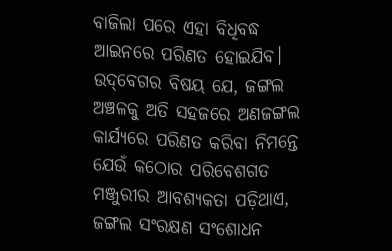ବାଜିଲା ପରେ ଏହା ବିଧିବଦ୍ଧ ଆଇନରେ ପରିଣତ ହୋଇଯିବ। ଉଦ୍‌ବେଗର ବିଷୟ ଯେ, ଜଙ୍ଗଲ ଅଞ୍ଚଳକୁ ଅତି ସହଜରେ ଅଣଜଙ୍ଗଲ କାର୍ଯ୍ୟରେ ପରିଣତ କରିବା ନିମନ୍ତେ ଯେଉଁ କଠୋର ପରିବେଶଗତ ମଞ୍ଜୁରୀର ଆବଶ୍ୟକତା ପଡ଼ିଥାଏ, ଜଙ୍ଗଲ ସଂରକ୍ଷଣ ସଂଶୋଧନ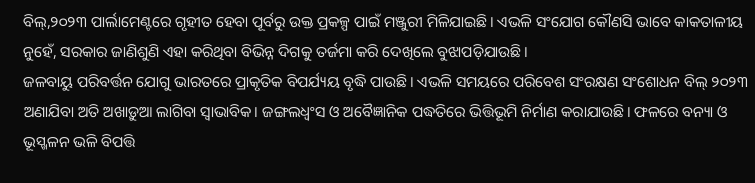ବିଲ୍‌,୨୦୨୩ ପାର୍ଲାମେଣ୍ଟରେ ଗୃହୀତ ହେବା ପୂର୍ବରୁ ଉକ୍ତ ପ୍ରକଳ୍ପ ପାଇଁ ମଞ୍ଜୁରୀ ମିଳିଯାଇଛି। ଏଭଳି ସଂଯୋଗ କୌଣସି ଭାବେ କାକତାଳୀୟ ନୁହେଁ, ସରକାର ଜାଣିଶୁଣି ଏହା କରିଥିବା ବିଭିନ୍ନ ଦିଗକୁ ତର୍ଜମା କରି ଦେଖିଲେ ବୁଝାପଡ଼ିଯାଉଛି।
ଜଳବାୟୁ ପରିବର୍ତ୍ତନ ଯୋଗୁ ଭାରତରେ ପ୍ରାକୃତିକ ବିପର୍ଯ୍ୟୟ ବୃଦ୍ଧି ପାଉଛି। ଏଭଳି ସମୟରେ ପରିବେଶ ସଂରକ୍ଷଣ ସଂଶୋଧନ ବିଲ୍‌ ୨୦୨୩ ଅଣାଯିବା ଅତି ଅଖାଡ଼ୁଆ ଲାଗିବା ସ୍ବାଭାବିକ। ଜଙ୍ଗଲଧ୍ୱଂସ ଓ ଅବୈଜ୍ଞାନିକ ପଦ୍ଧତିରେ ଭିତ୍ତିଭୂମି ନିର୍ମାଣ କରାଯାଉଛି। ଫଳରେ ବନ୍ୟା ଓ ଭୂସ୍ଖଳନ ଭଳି ବିପତ୍ତି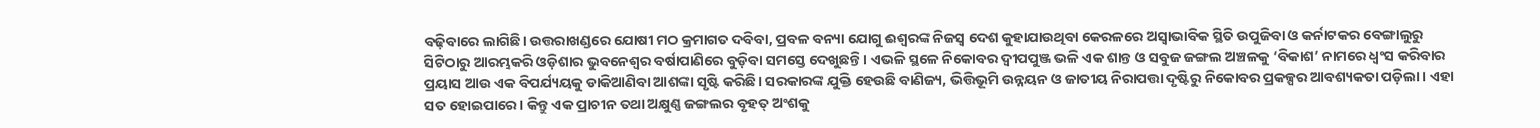ବଢ଼ିବାରେ ଲାଗିଛି। ଉତ୍ତରାଖଣ୍ଡରେ ଯୋଷୀ ମଠ କ୍ରମାଗତ ଦବିବା, ପ୍ରବଳ ବନ୍ୟା ଯୋଗୁ ଈଶ୍ୱରଙ୍କ ନିଜସ୍ବ ଦେଶ କୁହାଯାଉଥିବା କେରଳରେ ଅସ୍ବାଭାବିକ ସ୍ଥିତି ଉପୁଜିବା ଓ କର୍ନାଟକର ବେଙ୍ଗାଲୁରୁ ସିଟିଠାରୁ ଆରମ୍ଭକରି ଓଡ଼ିଶାର ଭୁବନେଶ୍ୱର ବର୍ଷାପାଣିରେ ବୁଡ଼ିବା ସମସ୍ତେ ଦେଖୁଛନ୍ତି। ଏଭଳି ସ୍ଥଳେ ନିକୋବର ଦ୍ୱୀପପୁଞ୍ଜ ଭଳି ଏକ ଶାନ୍ତ ଓ ସବୁଜ ଜଙ୍ଗଲ ଅଞ୍ଚଳକୁ ‘ବିକାଶ’ ନାମରେ ଧ୍ୱଂସ କରିବାର ପ୍ରୟାସ ଆଉ ଏକ ବିପର୍ଯ୍ୟୟକୁ ଡାକିଆଣିବା ଆଶଙ୍କା ସୃଷ୍ଟି କରିଛି। ସରକାରଙ୍କ ଯୁକ୍ତି ହେଉଛି ବାଣିଜ୍ୟ, ଭିତ୍ତିଭୂମି ଉନ୍ନୟନ ଓ ଜାତୀୟ ନିରାପତ୍ତା ଦୃଷ୍ଟିରୁ ନିକୋବର ପ୍ରକଳ୍ପର ଆବଶ୍ୟକତା ପଡ଼ିଲା। ଏହା ସତ ହୋଇପାରେ। କିନ୍ତୁ ଏକ ପ୍ରାଚୀନ ତଥା ଅକ୍ଷୁଣ୍ଣ ଜଙ୍ଗଲର ବୃହତ୍‌ ଅଂଶକୁ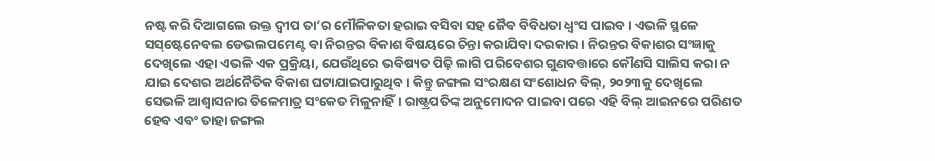ନଷ୍ଟ କରି ଦିଆଗଲେ ଉକ୍ତ ଦ୍ୱୀପ ତା’ର ମୌଳିକତା ହରାଇ ବସିବା ସହ ଜୈବ ବିବିଧତା ଧ୍ୱଂସ ପାଇବ। ଏଭଳି ସ୍ଥଳେ ସସ୍‌ଷ୍ଟେନେବଲ ଡେଭଲପମେଣ୍ଟ ବା ନିରନ୍ତର ବିକାଶ ବିଷୟରେ ଚିନ୍ତା କରାଯିବା ଦରକାର। ନିରନ୍ତର ବିକାଶର ସଂଜ୍ଞାକୁ ଦେଖିଲେ ଏହା ଏଭଳି ଏକ ପ୍ରକ୍ରିୟା, ଯେଉଁଥିରେ ଭବିଷ୍ୟତ ପିଢ଼ି ଲାଗି ପରିବେଶର ଗୁଣବତ୍ତାରେ କୌଣସି ସାଲିସ କରା ନ ଯାଇ ଦେଶର ଅର୍ଥନୈତିକ ବିକାଶ ଘଟାଯାଇପାରୁଥିବ। କିନ୍ତୁ ଜଙ୍ଗଲ ସଂରକ୍ଷଣ ସଂଶୋଧନ ବିଲ୍‌, ୨୦୨୩କୁ ଦେଖିଲେ ସେଭଳି ଆଶ୍ୱାସନାର ତିଳେମାତ୍ର ସଂକେତ ମିଳୁନାହିଁ। ରାଷ୍ଟ୍ରପତିଙ୍କ ଅନୁମୋଦନ ପାଇବା ପରେ ଏହି ବିଲ୍‌ ଆଇନରେ ପରିଣତ ହେବ ଏବଂ ତାହା ଜଙ୍ଗଲ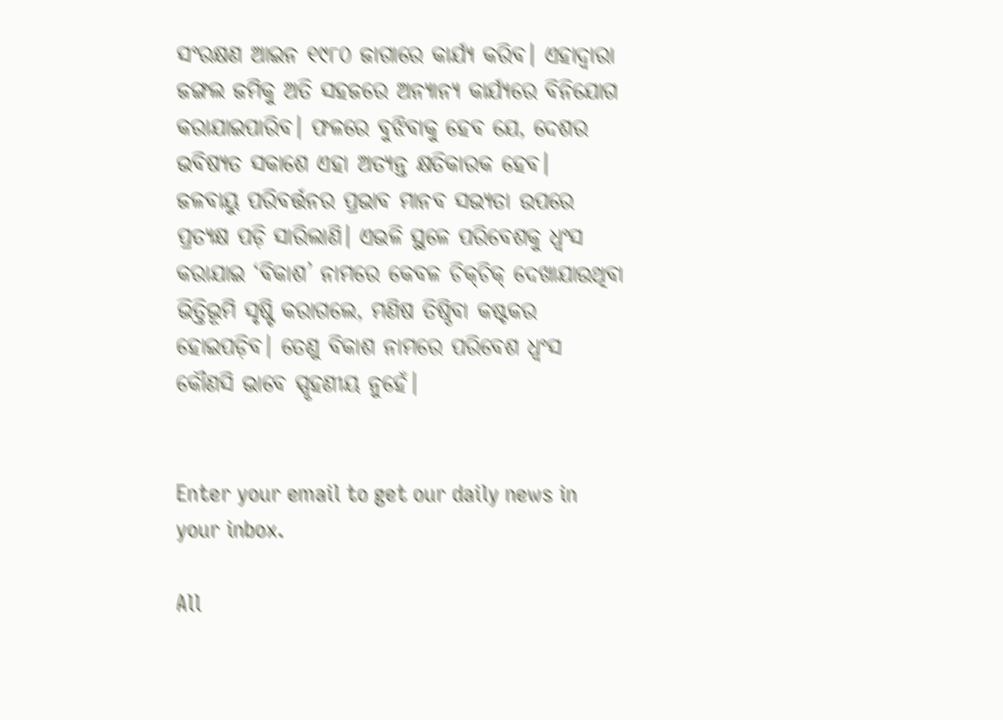ସଂରକ୍ଷଣ ଆଇନ ୧୯୮୦ ଜାଗାରେ କାର୍ଯ୍ୟ କରିବ। ଏହାଦ୍ୱାରା ଜଙ୍ଗଲ ଜମିକୁ ଅତି ସହଜରେ ଅନ୍ୟାନ୍ୟ କାର୍ଯ୍ୟରେ ବିନିଯୋଗ କରାଯାଇପାରିବ। ଫଳରେ ବୁଝିବାକୁ ହେବ ଯେ, ଦେଶର ଭବିଷ୍ୟତ ସକାଶେ ଏହା ଅତ୍ୟନ୍ତ କ୍ଷତିକାରକ ହେବ।
ଜଳବାୟୁ ପରିବର୍ତ୍ତନର ପ୍ରଭାବ ମାନବ ସଭ୍ୟତା ଉପରେ ପ୍ରତ୍ୟକ୍ଷ ପଡ଼ି ସାରିଲାଣି। ଏଭଳି ସ୍ଥଳେ ପରିବେଶକୁ ଧ୍ୱଂସ କରାଯାଇ ‘ବିକାଶ’ ନାମରେ କେବଳ ଚିକ୍‌ଚିକ୍‌ ଦେଖାଯାଉଥିବା ଭିତ୍ତିଭୂମି ସୃଷ୍ଟି କରାଗଲେ, ମଣିଷ ତିଷ୍ଠିବା କଷ୍ଟକର ହୋଇପଡ଼ିବ। ତେଣୁ ବିକାଶ ନାମରେ ପରିବେଶ ଧ୍ୱଂସ କୌଣସି ଭାବେ ସ୍ପୃହଣୀୟ ନୁହେଁ।


Enter your email to get our daily news in your inbox.

All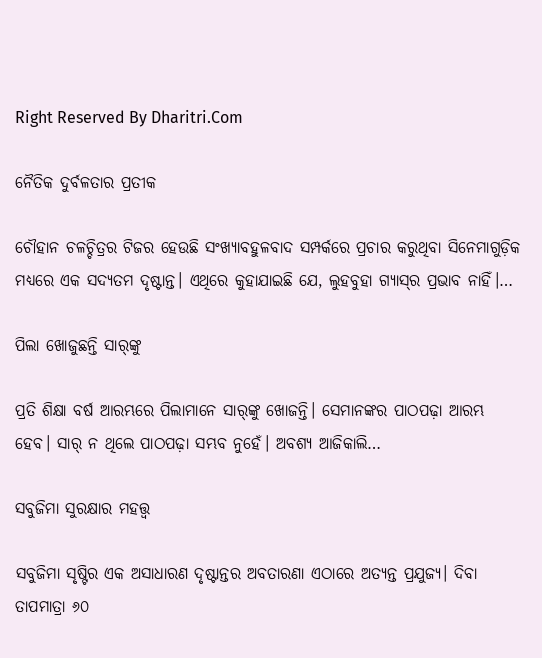Right Reserved By Dharitri.Com

ନୈତିକ ଦୁର୍ବଳତାର ପ୍ରତୀକ

ଚୌହାନ ଚଳଚ୍ଚିତ୍ରର ଟିଜର ହେଉଛି ସଂଖ୍ୟାବହୁଳବାଦ ସମ୍ପର୍କରେ ପ୍ରଚାର କରୁଥିବା ସିନେମାଗୁଡ଼ିକ ମଧ୍ୟରେ ଏକ ସଦ୍ୟତମ ଦୃଷ୍ଟାନ୍ତ। ଏଥିରେ କୁହାଯାଇଛି ଯେ, ଲୁହବୁହା ଗ୍ୟାସ୍‌ର ପ୍ରଭାବ ନାହିଁ।…

ପିଲା ଖୋଜୁଛନ୍ତି ସାର୍‌ଙ୍କୁ

ପ୍ରତି ଶିକ୍ଷା ବର୍ଷ ଆରମ୍ଭରେ ପିଲାମାନେ ସାର୍‌ଙ୍କୁ ଖୋଜନ୍ତି। ସେମାନଙ୍କର ପାଠପଢ଼ା ଆରମ୍ଭ ହେବ। ସାର୍‌ ନ ଥିଲେ ପାଠପଢ଼ା ସମ୍ଭବ ନୁହେଁ। ଅବଶ୍ୟ ଆଜିକାଲି…

ସବୁଜିମା ସୁରକ୍ଷାର ମହତ୍ତ୍ୱ

ସବୁଜିମା ସୃଷ୍ଟିର ଏକ ଅସାଧାରଣ ଦୃଷ୍ଟାନ୍ତର ଅବତାରଣା ଏଠାରେ ଅତ୍ୟନ୍ତ ପ୍ରଯୁଜ୍ୟ। ଦିବା ତାପମାତ୍ରା ୬୦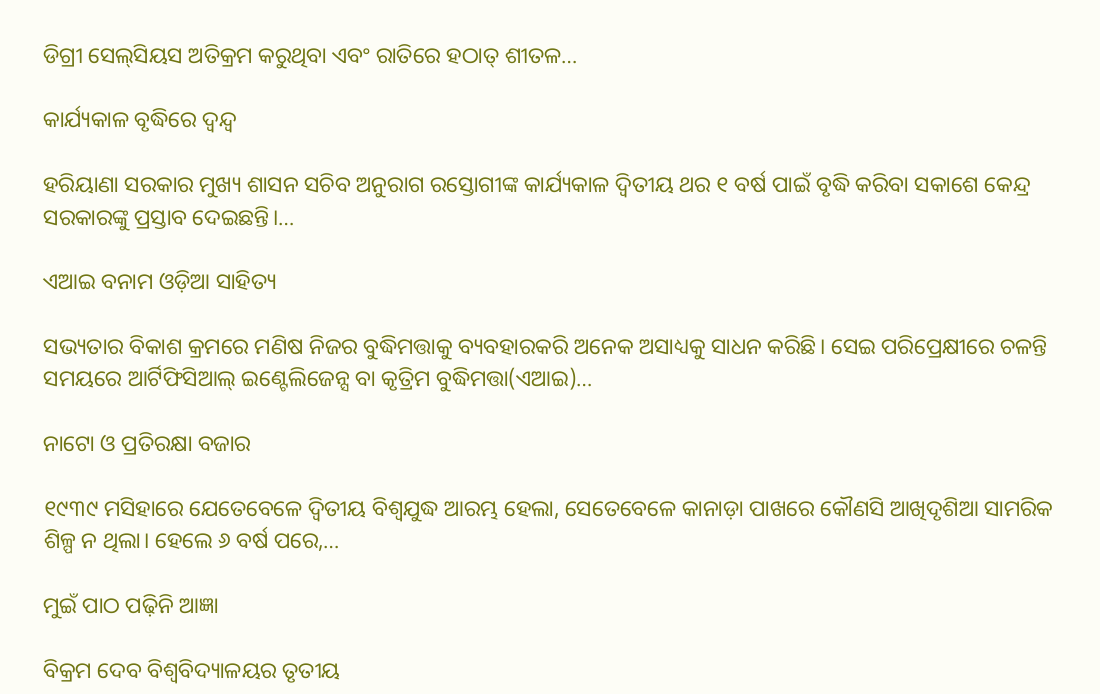ଡିଗ୍ରୀ ସେଲ୍‌ସିୟସ ଅତିକ୍ରମ କରୁଥିବା ଏବଂ ରାତିରେ ହଠାତ୍‌ ଶୀତଳ…

କାର୍ଯ୍ୟକାଳ ବୃଦ୍ଧିରେ ଦ୍ୱନ୍ଦ୍ୱ

ହରିୟାଣା ସରକାର ମୁଖ୍ୟ ଶାସନ ସଚିବ ଅନୁରାଗ ରସ୍ତୋଗୀଙ୍କ କାର୍ଯ୍ୟକାଳ ଦ୍ୱିତୀୟ ଥର ୧ ବର୍ଷ ପାଇଁ ବୃଦ୍ଧି କରିବା ସକାଶେ କେନ୍ଦ୍ର ସରକାରଙ୍କୁ ପ୍ରସ୍ତାବ ଦେଇଛନ୍ତି।…

ଏଆଇ ବନାମ ଓଡ଼ିଆ ସାହିତ୍ୟ

ସଭ୍ୟତାର ବିକାଶ କ୍ରମରେ ମଣିଷ ନିଜର ବୁଦ୍ଧିମତ୍ତାକୁ ବ୍ୟବହାରକରି ଅନେକ ଅସାଧ୍ୟକୁ ସାଧନ କରିଛି। ସେଇ ପରିପ୍ରେକ୍ଷୀରେ ଚଳନ୍ତି ସମୟରେ ଆର୍ଟିଫିସିଆଲ୍‌ ଇଣ୍ଟେଲିଜେନ୍ସ ବା କୃତ୍ରିମ ବୁଦ୍ଧିମତ୍ତା(ଏଆଇ)…

ନାଟୋ ଓ ପ୍ରତିରକ୍ଷା ବଜାର

୧୯୩୯ ମସିହାରେ ଯେତେବେଳେ ଦ୍ୱିତୀୟ ବିଶ୍ୱଯୁଦ୍ଧ ଆରମ୍ଭ ହେଲା, ସେତେବେଳେ କାନାଡ଼ା ପାଖରେ କୌଣସି ଆଖିଦୃଶିଆ ସାମରିକ ଶିଳ୍ପ ନ ଥିଲା। ହେଲେ ୬ ବର୍ଷ ପରେ,…

ମୁଇଁ ପାଠ ପଢ଼ିନି ଆଜ୍ଞା

ବିକ୍ରମ ଦେବ ବିଶ୍ବବିଦ୍ୟାଳୟର ତୃତୀୟ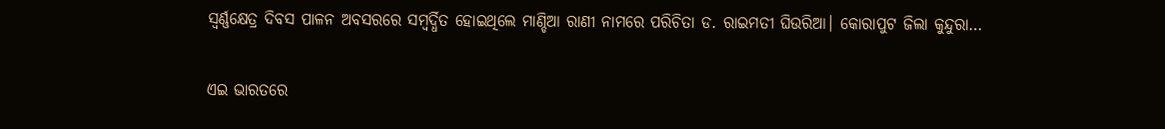ସ୍ବର୍ଣ୍ଣକ୍ଷେତ୍ର ଦିବସ ପାଳନ ଅବସରରେ ସମ୍ବର୍ଦ୍ଧିତ ହୋଇଥିଲେ ମାଣ୍ଡିଆ ରାଣୀ ନାମରେ ପରିଚିତା ଡ. ରାଇମତୀ ଘିଉରିଆ। କୋରାପୁଟ ଜିଲା କୁନ୍ଦୁରା…

ଏଇ ଭାରତରେ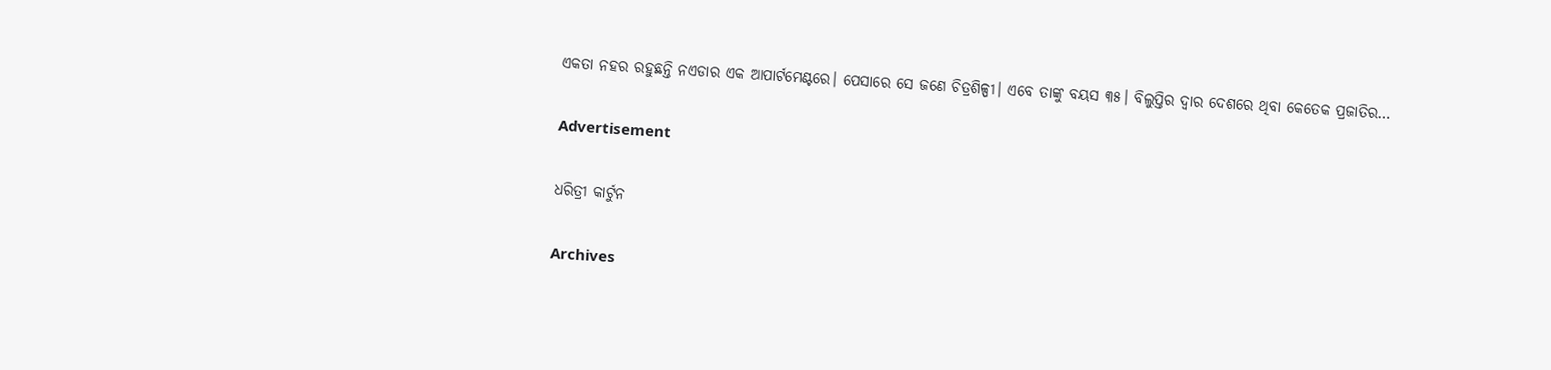ଏକତା ନହର ରହୁଛନ୍ତି ନଏଡାର ଏକ ଆପାର୍ଟମେଣ୍ଟରେ। ପେସାରେ ସେ ଜଣେ ଚିତ୍ରଶିଳ୍ପୀ। ଏବେ ତାଙ୍କୁ ବୟସ ୩୫। ବିଲୁପ୍ତିର ଦ୍ୱାର ଦେଶରେ ଥିବା କେତେକ ପ୍ରଜାତିର…

Advertisement

ଧରିତ୍ରୀ କାର୍ଟୁନ

Archives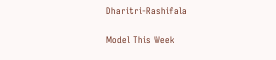Dharitri-Rashifala

Model This Week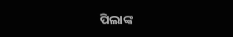ପିଲାଙ୍କ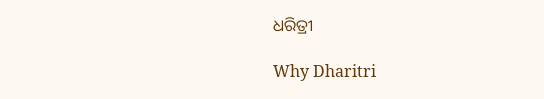ଧରିତ୍ରୀ

Why Dharitri